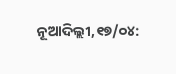ନୂଆଦିଲ୍ଲୀ,୧୭/୦୪: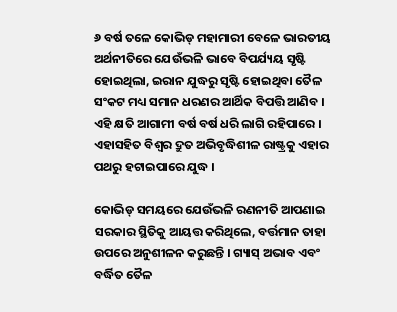୬ ବର୍ଷ ତଳେ କୋଭିଡ୍ ମହାମାରୀ ବେଳେ ଭାରତୀୟ ଅର୍ଥନୀତିରେ ଯେଉଁଭଳି ଭାବେ ବିପର୍ଯ୍ୟୟ ସୃଷ୍ଟି ହୋଇଥିଲା, ଇରାନ ଯୁଦ୍ଧରୁ ସୃଷ୍ଟି ହୋଇଥିବା ତୈଳ ସଂକଟ ମଧ୍ୟ ସମାନ ଧରଣର ଆର୍ଥିକ ବିପତ୍ତି ଆଣିବ । ଏହି କ୍ଷତି ଆଗାମୀ ବର୍ଷ ବର୍ଷ ଧରି ଲାଗି ରହିପାରେ । ଏହାସହିତ ବିଶ୍ୱର ଦ୍ରୁତ ଅଭିବୃଦ୍ଧିଶୀଳ ରାଷ୍ଟ୍ରକୁ ଏହାର ପଥରୁ ହଟାଇପାରେ ଯୁଦ୍ଧ ।

କୋଭିଡ୍ ସମୟରେ ଯେଉଁଭଳି ରଣନୀତି ଆପଣାଇ ସରକାର ସ୍ଥିତିକୁ ଆୟତ୍ତ କରିଥିଲେ, ବର୍ତ୍ତମାନ ତାହା ଉପରେ ଅନୁଶୀଳନ କରୁଛନ୍ତି । ଗ୍ୟାସ୍ ଅଭାବ ଏବଂ ବର୍ଦ୍ଧିତ ତୈଳ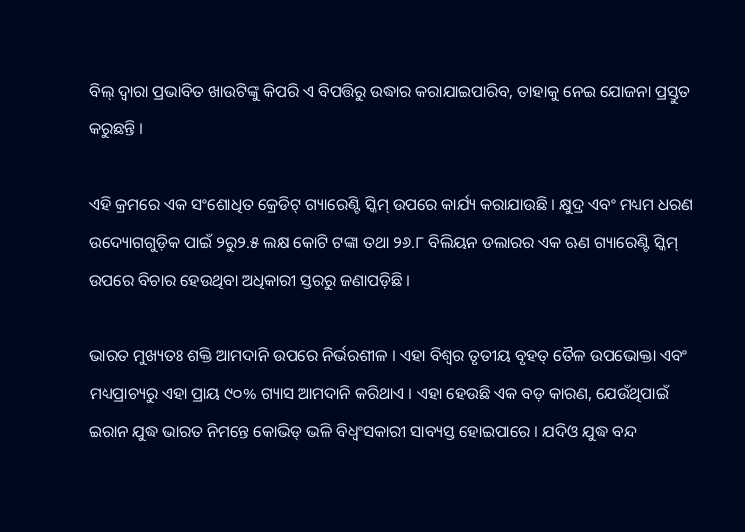ବିଲ୍ ଦ୍ୱାରା ପ୍ରଭାବିତ ଖାଉଟିଙ୍କୁ କିପରି ଏ ବିପତ୍ତିରୁ ଉଦ୍ଧାର କରାଯାଇପାରିବ, ତାହାକୁ ନେଇ ଯୋଜନା ପ୍ରସ୍ତୁତ କରୁଛନ୍ତି ।

ଏହି କ୍ରମରେ ଏକ ସଂଶୋଧିତ କ୍ରେଡିଟ୍ ଗ୍ୟାରେଣ୍ଟି ସ୍କିମ୍ ଉପରେ କାର୍ଯ୍ୟ କରାଯାଉଛି । କ୍ଷୁଦ୍ର ଏବଂ ମଧ୍ୟମ ଧରଣ ଉଦ୍ୟୋଗଗୁଡ଼ିକ ପାଇଁ ୨ରୁ୨.୫ ଲକ୍ଷ କୋଟି ଟଙ୍କା ତଥା ୨୬.୮ ବିଲିୟନ ଡଲାରର ଏକ ଋଣ ଗ୍ୟାରେଣ୍ଟି ସ୍କିମ୍ ଉପରେ ବିଚାର ହେଉଥିବା ଅଧିକାରୀ ସ୍ତରରୁ ଜଣାପଡ଼ିଛି ।

ଭାରତ ମୁଖ୍ୟତଃ ଶକ୍ତି ଆମଦାନି ଉପରେ ନିର୍ଭରଶୀଳ । ଏହା ବିଶ୍ୱର ତୃତୀୟ ବୃହତ୍ ତୈଳ ଉପଭୋକ୍ତା ଏବଂ ମଧ୍ୟପ୍ରାଚ୍ୟରୁ ଏହା ପ୍ରାୟ ୯୦% ଗ୍ୟାସ ଆମଦାନି କରିଥାଏ । ଏହା ହେଉଛି ଏକ ବଡ଼ କାରଣ, ଯେଉଁଥିପାଇଁ ଇରାନ ଯୁଦ୍ଧ ଭାରତ ନିମନ୍ତେ କୋଭିଡ୍ ଭଳି ବିଧ୍ୱଂସକାରୀ ସାବ୍ୟସ୍ତ ହୋଇପାରେ । ଯଦିଓ ଯୁଦ୍ଧ ବନ୍ଦ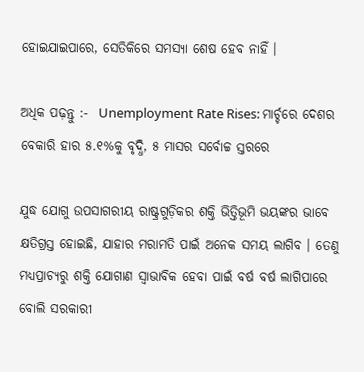ହୋଇଯାଇପାରେ, ସେତିକିରେ ସମସ୍ୟା ଶେଷ ହେବ ନାହିଁ ।

ଅଧିକ ପଢ଼ନ୍ତୁ :-  Unemployment Rate Rises: ମାର୍ଚ୍ଚରେ ଦେଶର ବେକାରି ହାର ୫.୧%କୁ ବୃଦ୍ଧି, ୫ ମାସର ସର୍ବୋଚ୍ଚ ସ୍ତରରେ

ଯୁଦ୍ଧ ଯୋଗୁ ଉପସାଗରୀୟ ରାଷ୍ଟ୍ରଗୁଡ଼ିକର ଶକ୍ତି ଭିତ୍ତିଭୂମି ଭୟଙ୍କର ଭାବେ କ୍ଷତିଗ୍ରସ୍ତ ହୋଇଛି, ଯାହାର ମରାମତି ପାଇଁ ଅନେକ ସମୟ ଲାଗିବ । ତେଣୁ ମଧ୍ୟପ୍ରାଚ୍ୟରୁ ଶକ୍ତି ଯୋଗାଣ ସ୍ୱାଭାବିକ ହେବା ପାଇଁ ବର୍ଷ ବର୍ଷ ଲାଗିପାରେ ବୋଲି ସରକାରୀ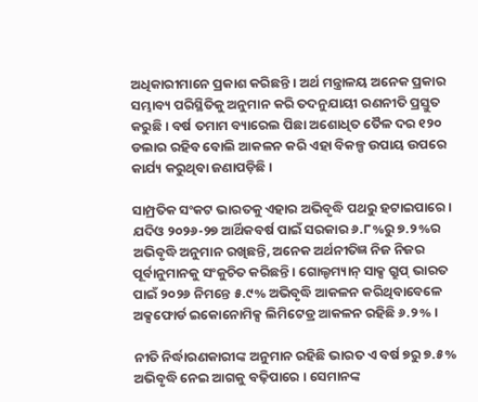ଅଧିକାରୀମାନେ ପ୍ରକାଶ କରିଛନ୍ତି । ଅର୍ଥ ମନ୍ତ୍ରାଳୟ ଅନେକ ପ୍ରକାର ସମ୍ଭାବ୍ୟ ପରିସ୍ଥିତିକୁ ଅନୁମାନ କରି ତଦନୁଯାୟୀ ରଣନୀତି ପ୍ରସ୍ତୁତ କରୁଛି । ବର୍ଷ ତମାମ ବ୍ୟାରେଲ ପିଛା ଅଶୋଧିତ ତୈଳ ଦର ୧୨୦ ଡଲାର ରହିବ ବୋଲି ଆକଳନ କରି ଏହା ବିକଳ୍ପ ଉପାୟ ଉପରେ କାର୍ଯ୍ୟ କରୁଥିବା ଜଣାପଡ଼ିଛି ।

ସାମ୍ପ୍ରତିକ ସଂକଟ ଭାରତକୁ ଏହାର ଅଭିବୃଦ୍ଧି ପଥରୁ ହଟାଇପାରେ । ଯଦିଓ ୨୦୨୬-୨୭ ଆର୍ଥିକବର୍ଷ ପାଇଁ ସରକାର ୬.୮%ରୁ ୭.୨%ର ଅଭିବୃଦ୍ଧି ଅନୁମାନ ରଖିଛନ୍ତି, ଅନେକ ଅର୍ଥନୀତିଜ୍ଞ ନିଜ ନିଜର ପୂର୍ବାନୁମାନକୁ ସଂକୁଚିତ କରିଛନ୍ତି । ଗୋଲ୍ଡମ୍ୟାନ୍ ସାକ୍ସ ଗ୍ରୁପ୍ ଭାରତ ପାଇଁ ୨୦୨୬ ନିମନ୍ତେ ୫.୯% ଅଭିବୃଦ୍ଧି ଆକଳନ କରିଥିବାବେଳେ ଅକ୍ସଫୋର୍ଡ ଇକୋନୋମିକ୍ସ ଲିମିଟେଡ୍ର ଆକଳନ ରହିଛି ୬.୨% ।

ନୀତି ନିର୍ଦ୍ଧାରଣକାରୀଙ୍କ ଅନୁମାନ ରହିଛି ଭାରତ ଏ ବର୍ଷ ୭ରୁ ୭.୫% ଅଭିବୃଦ୍ଧି ନେଇ ଆଗକୁ ବଢ଼ିପାରେ । ସେମାନଙ୍କ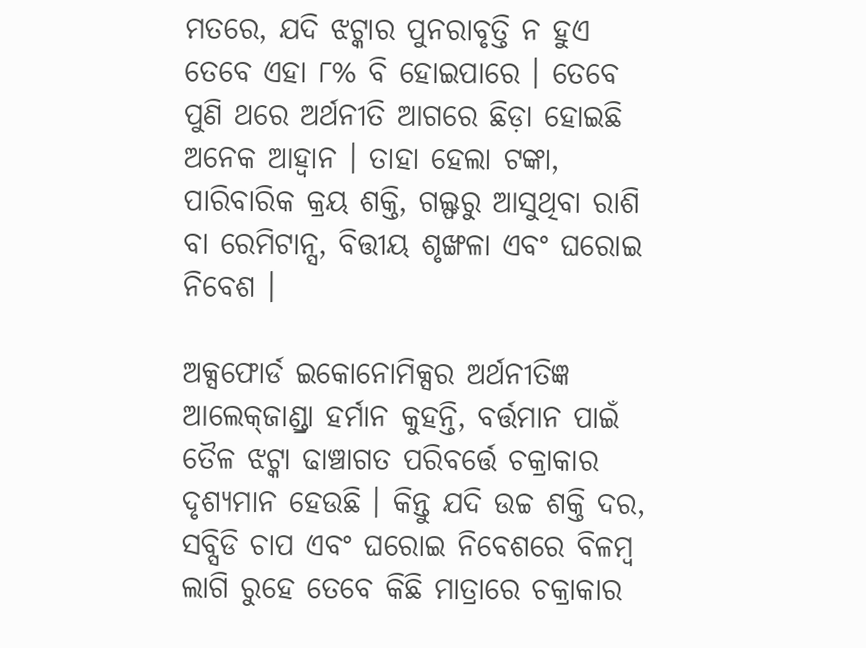ମତରେ, ଯଦି ଝଟ୍କାର ପୁନରାବୃତ୍ତି ନ ହୁଏ ତେବେ ଏହା ୮% ବି ହୋଇପାରେ । ତେବେ ପୁଣି ଥରେ ଅର୍ଥନୀତି ଆଗରେ ଛିଡ଼ା ହୋଇଛି ଅନେକ ଆହ୍ୱାନ । ତାହା ହେଲା ଟଙ୍କା, ପାରିବାରିକ କ୍ରୟ ଶକ୍ତି, ଗଲ୍ଫରୁ ଆସୁଥିବା ରାଶି ବା ରେମିଟାନ୍ସ, ବିତ୍ତୀୟ ଶୃଙ୍ଖଳା ଏବଂ ଘରୋଇ ନିବେଶ ।

ଅକ୍ସଫୋର୍ଡ ଇକୋନୋମିକ୍ସର ଅର୍ଥନୀତିଜ୍ଞ ଆଲେକ୍‌ଜାଣ୍ଡ୍ରା ହର୍ମାନ କୁହନ୍ତି, ବର୍ତ୍ତମାନ ପାଇଁ ତୈଳ ଝଟ୍କା ଢାଞ୍ଚାଗତ ପରିବର୍ତ୍ତେ ଚକ୍ରାକାର ଦୃଶ୍ୟମାନ ହେଉଛି । କିନ୍ତୁ ଯଦି ଉଚ୍ଚ ଶକ୍ତି ଦର, ସବ୍ସିଡି ଚାପ ଏବଂ ଘରୋଇ ନିବେଶରେ ବିଳମ୍ବ ଲାଗି ରୁହେ ତେବେ କିଛି ମାତ୍ରାରେ ଚକ୍ରାକାର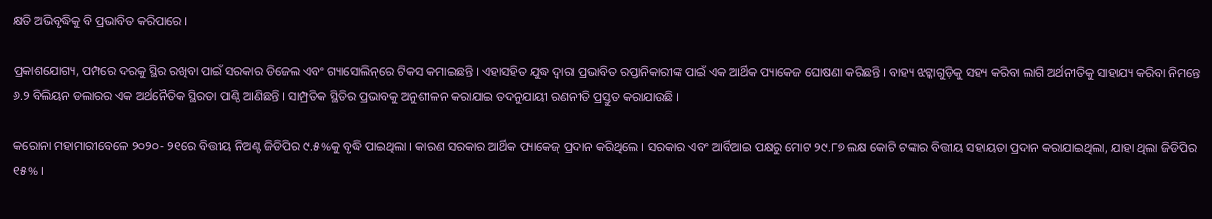କ୍ଷତି ଅଭିବୃଦ୍ଧିକୁ ବି ପ୍ରଭାବିତ କରିପାରେ ।

ପ୍ରକାଶଯୋଗ୍ୟ, ପମ୍ପରେ ଦରକୁ ସ୍ଥିର ରଖିବା ପାଇଁ ସରକାର ଡିଜେଲ ଏବଂ ଗ୍ୟାସୋଲିନ୍‌ରେ ଟିକସ କମାଇଛନ୍ତି । ଏହାସହିତ ଯୁଦ୍ଧ ଦ୍ୱାରା ପ୍ରଭାବିତ ରପ୍ତାନିକାରୀଙ୍କ ପାଇଁ ଏକ ଆର୍ଥିକ ପ୍ୟାକେଜ ଘୋଷଣା କରିଛନ୍ତି । ବାହ୍ୟ ଝଟ୍କାଗୁଡ଼ିକୁ ସହ୍ୟ କରିବା ଲାଗି ଅର୍ଥନୀତିକୁ ସାହାଯ୍ୟ କରିବା ନିମନ୍ତେ ୬.୨ ବିଲିୟନ ଡଲାରର ଏକ ଅର୍ଥନୈତିକ ସ୍ଥିରତା ପାଣ୍ଠି ଆଣିଛନ୍ତି । ସାମ୍ପ୍ରତିକ ସ୍ଥିତିର ପ୍ରଭାବକୁ ଅନୁଶୀଳନ କରାଯାଇ ତଦନୁଯାୟୀ ରଣନୀତି ପ୍ରସ୍ତୁତ କରାଯାଉଛି ।

କରୋନା ମହାମାରୀବେଳେ ୨୦୨୦- ୨୧ରେ ବିତ୍ତୀୟ ନିଅଣ୍ଟ ଜିଡିପିର ୯.୫%କୁ ବୃଦ୍ଧି ପାଇଥିଲା । କାରଣ ସରକାର ଆର୍ଥିକ ପ୍ୟାକେଜ୍ ପ୍ରଦାନ କରିଥିଲେ । ସରକାର ଏବଂ ଆର୍ବିଆଇ ପକ୍ଷରୁ ମୋଟ ୨୯.୮୭ ଲକ୍ଷ କୋଟି ଟଙ୍କାର ବିତ୍ତୀୟ ସହାୟତା ପ୍ରଦାନ କରାଯାଇଥିଲା, ଯାହା ଥିଲା ଜିଡିପିର ୧୫% ।